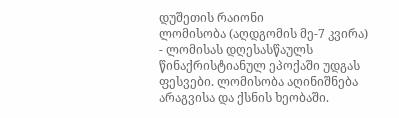დუშეთის რაიონი
ლომისობა (აღდგომის მე-7 კვირა) - ლომისას დღესასწაულს წინაქრისტიანულ ეპოქაში უდგას ფესვები. ლომისობა აღინიშნება არაგვისა და ქსნის ხეობაში.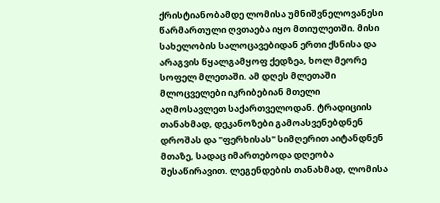ქრისტიანობამდე ლომისა უმნიშვნელოვანესი წარმართული ღვთაება იყო მთიულეთში. მისი სახელობის სალოცავებიდან ერთი ქსნისა და არაგვის წყალგამყოფ ქედზეა, ხოლ მეორე სოფელ მლეთაში. ამ დღეს მლეთაში მლოცველები იკრიბებიან მთელი აღმოსავლეთ საქართველოდან. ტრადიციის თანახმად, დეკანოზები გამოასვენებდნენ დროშას და "ფერხისას" სიმღერით აიტანდნენ მთაზე, სადაც იმართებოდა დღეობა შესაწირავით. ლეგენდების თანახმად, ლომისა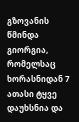გზოვანის წმინდა გიორგია, რომელსაც ხორასნიდან 7 ათასი ტყვე დაუხსნია და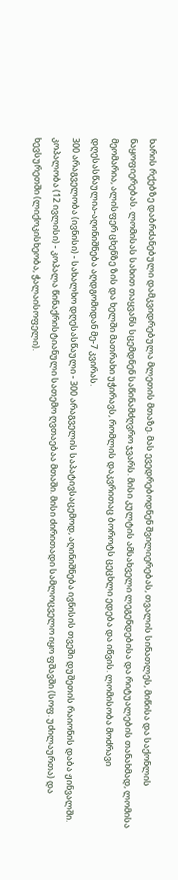ხარის რქებზე დაბრძანებული დამკვიდრებულა მლეთის მთაზე. მას ევედრებოდნენ შვილიერებას, თვალის სინათლეს, მიწისა და საქონლის ნაყოფიერებას. ლომისას სახით თაყვანს სცემდნენ საწინამძღვრო ჯვარს. მისი კულტის ამსახველი ლეგენდებისა და რიტუალების თანახმად, ლომისა მეომარია, ალისფერ ცხენზე ზის და ხელში მათრახი უჭირავს, რომლის დაკვრითაც ბოროტს ცეცხლი ედება და იწვის. ლომისობა მოძრავი დღესასწაულია-აღინიშნება აღდგომიდან მე-7 კვირას.
300 არაგველობა (ივნისი) - სახალხო დღესასწაული - 300 არაგველის საპატივსაცემოდ, აღინიშნება ივნისის თვეში დუშეთის რაიონის დაბა ჟინვალში.
კოპალობა (12 ივლისი) - კოპალა წინაქრისტიანული სათემო ღვთაებაა მთაში. მისი ძირითადი სამლოცველო იყო ფშავში (სოფ. უძილაურთა) და ხევსურეთში (ლიქოკისხეობა, ჭალაისოფელი).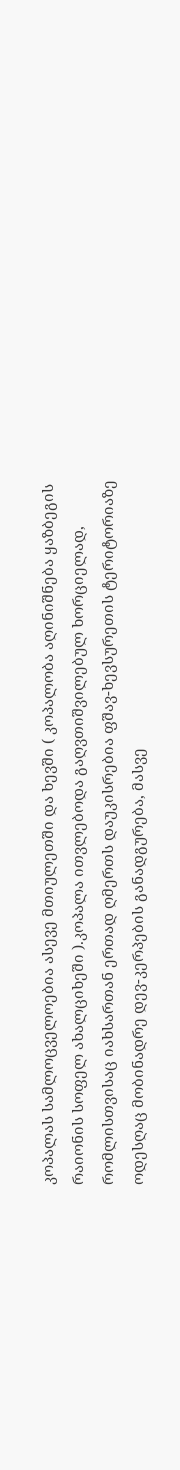კოპალას სამლოცველოებია ასევე მთიულეთში და ხევში ( კოპალობა აღინიშნება ყაზბეგის რაიონის სოფელ ახალციხეში ).კოპალა ითვლებოდა გაღვთიშვილებულ ხორციელად, რომლისთვისაც იახსართან ერთად ღმერთს დაუკისრებია ფშავ-ხევსურეთის ტერიტორიაზე ოდესღაც მობინადრე დევ-კერპების განადგურება, მასვე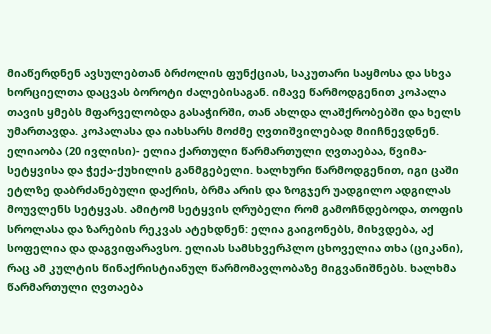მიაწერდნენ ავსულებთან ბრძოლის ფუნქციას, საკუთარი საყმოსა და სხვა ხორციელთა დაცვას ბოროტი ძალებისაგან. იმავე წარმოდგენით კოპალა თავის ყმებს მფარველობდა გასაჭირში, თან ახლდა ლაშქრობებში და ხელს უმართავდა. კოპალასა და იახსარს მოძმე ღვთიშვილებად მიიჩნევდნენ.
ელიაობა (20 ივლისი)- ელია ქართული წარმართული ღვთაებაა, წვიმა-სეტყვისა და ჭექა-ქუხილის განმგებელი. ხალხური წარმოდგენით, იგი ცაში ეტლზე დაბრძანებული დაქრის, ბრმა არის და ზოგჯერ უადგილო ადგილას მოუვლენს სეტყვას. ამიტომ სეტყვის ღრუბელი რომ გამოჩნდებოდა, თოფის სროლასა და ზარების რეკვას ატეხდნენ: ელია გაიგონებს, მიხვდება, აქ სოფელია და დაგვიფარავსო. ელიას სამსხვერპლო ცხოველია თხა (ციკანი), რაც ამ კულტის წინაქრისტიანულ წარმომავლობაზე მიგვანიშნებს. ხალხმა წარმართული ღვთაება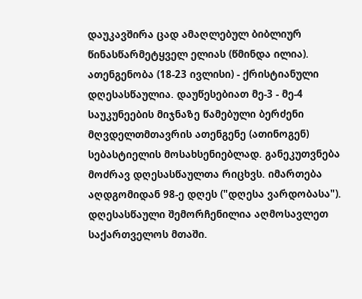დაუკავშირა ცად ამაღლებულ ბიბლიურ წინასწარმეტყველ ელიას (წმინდა ილია).
ათენგენობა (18-23 ივლისი) - ქრისტიანული დღესასწაულია. დაუწესებიათ მე-3 - მე-4 საუკუნეების მიჯნაზე წამებული ბერძენი მღვდელთმთავრის ათენგენე (ათინოგენ) სებასტიელის მოსახსენიებლად. განეკუთვნება მოძრავ დღესასწაულთა რიცხვს. იმართება აღდგომიდან 98-ე დღეს ("დღესა ვარდობასა"). დღესასწაული შემორჩენილია აღმოსავლეთ საქართველოს მთაში.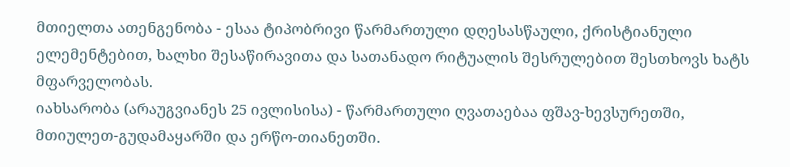მთიელთა ათენგენობა - ესაა ტიპობრივი წარმართული დღესასწაული, ქრისტიანული ელემენტებით, ხალხი შესაწირავითა და სათანადო რიტუალის შესრულებით შესთხოვს ხატს მფარველობას.
იახსარობა (არაუგვიანეს 25 ივლისისა) - წარმართული ღვათაებაა ფშავ-ხევსურეთში, მთიულეთ-გუდამაყარში და ერწო-თიანეთში.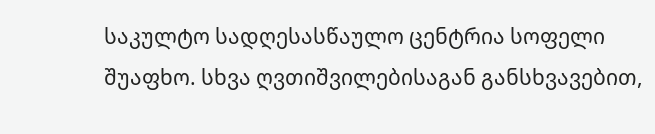საკულტო სადღესასწაულო ცენტრია სოფელი შუაფხო. სხვა ღვთიშვილებისაგან განსხვავებით,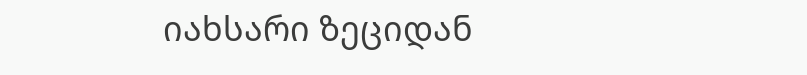იახსარი ზეციდან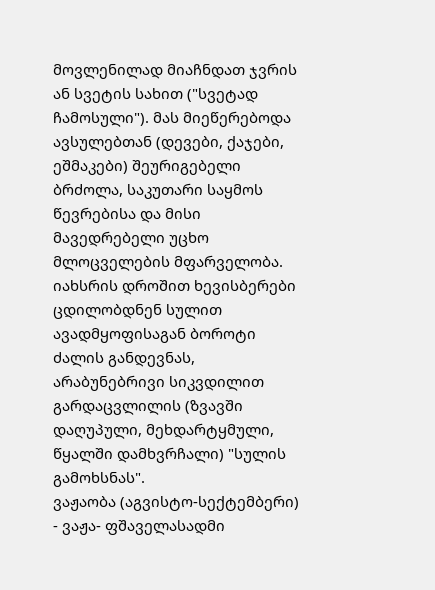მოვლენილად მიაჩნდათ ჯვრის ან სვეტის სახით ("სვეტად ჩამოსული"). მას მიეწერებოდა ავსულებთან (დევები, ქაჯები, ეშმაკები) შეურიგებელი ბრძოლა, საკუთარი საყმოს წევრებისა და მისი მავედრებელი უცხო მლოცველების მფარველობა. იახსრის დროშით ხევისბერები ცდილობდნენ სულით ავადმყოფისაგან ბოროტი ძალის განდევნას, არაბუნებრივი სიკვდილით გარდაცვლილის (ზვავში დაღუპული, მეხდარტყმული, წყალში დამხვრჩალი) "სულის გამოხსნას".
ვაჟაობა (აგვისტო-სექტემბერი) - ვაჟა- ფშაველასადმი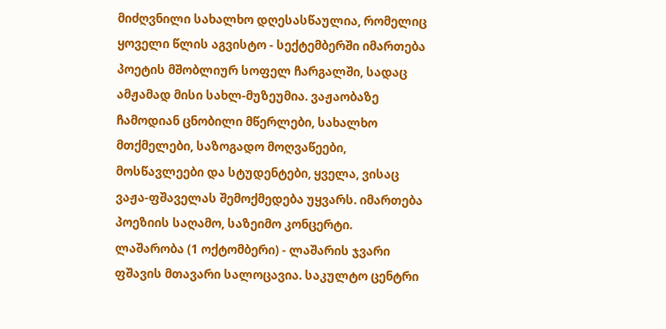მიძღვნილი სახალხო დღესასწაულია, რომელიც ყოველი წლის აგვისტო - სექტემბერში იმართება პოეტის მშობლიურ სოფელ ჩარგალში, სადაც ამჟამად მისი სახლ-მუზეუმია. ვაჟაობაზე ჩამოდიან ცნობილი მწერლები, სახალხო მთქმელები, საზოგადო მოღვაწეები, მოსწავლეები და სტუდენტები, ყველა, ვისაც ვაჟა-ფშაველას შემოქმედება უყვარს. იმართება პოეზიის საღამო, საზეიმო კონცერტი.
ლაშარობა (1 ოქტომბერი) - ლაშარის ჯვარი ფშავის მთავარი სალოცავია. საკულტო ცენტრი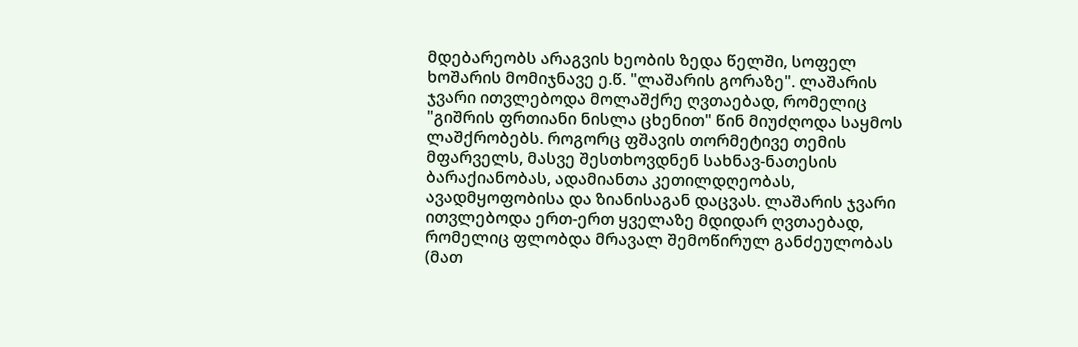მდებარეობს არაგვის ხეობის ზედა წელში, სოფელ ხოშარის მომიჯნავე ე.წ. "ლაშარის გორაზე". ლაშარის ჯვარი ითვლებოდა მოლაშქრე ღვთაებად, რომელიც "გიშრის ფრთიანი ნისლა ცხენით" წინ მიუძღოდა საყმოს ლაშქრობებს. როგორც ფშავის თორმეტივე თემის მფარველს, მასვე შესთხოვდნენ სახნავ-ნათესის ბარაქიანობას, ადამიანთა კეთილდღეობას, ავადმყოფობისა და ზიანისაგან დაცვას. ლაშარის ჯვარი ითვლებოდა ერთ-ერთ ყველაზე მდიდარ ღვთაებად, რომელიც ფლობდა მრავალ შემოწირულ განძეულობას (მათ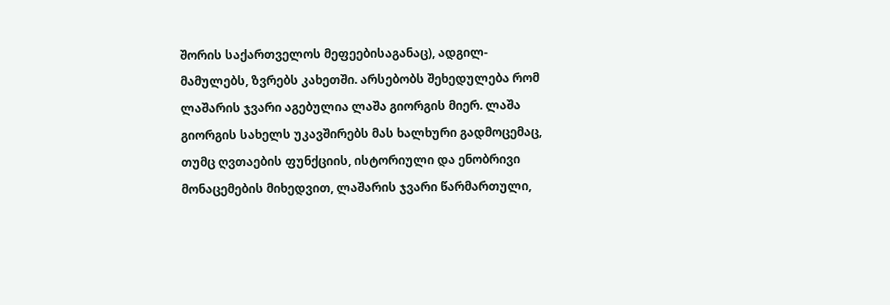შორის საქართველოს მეფეებისაგანაც), ადგილ-მამულებს, ზვრებს კახეთში. არსებობს შეხედულება რომ ლაშარის ჯვარი აგებულია ლაშა გიორგის მიერ. ლაშა გიორგის სახელს უკავშირებს მას ხალხური გადმოცემაც, თუმც ღვთაების ფუნქციის, ისტორიული და ენობრივი მონაცემების მიხედვით, ლაშარის ჯვარი წარმართული,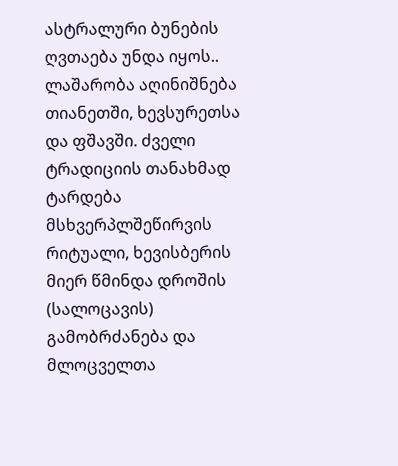ასტრალური ბუნების ღვთაება უნდა იყოს..
ლაშარობა აღინიშნება თიანეთში, ხევსურეთსა და ფშავში. ძველი ტრადიციის თანახმად ტარდება მსხვერპლშეწირვის რიტუალი, ხევისბერის მიერ წმინდა დროშის (სალოცავის) გამობრძანება და მლოცველთა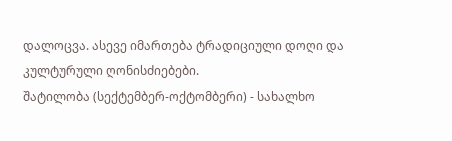დალოცვა. ასევე იმართება ტრადიციული დოღი და კულტურული ღონისძიებები.
შატილობა (სექტემბერ-ოქტომბერი) - სახალხო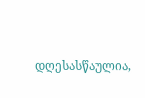დღესასწაულია,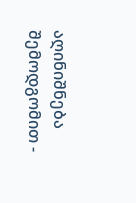აღინიშნება შემოდგომით -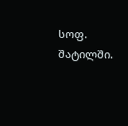სოფ. შატილში.